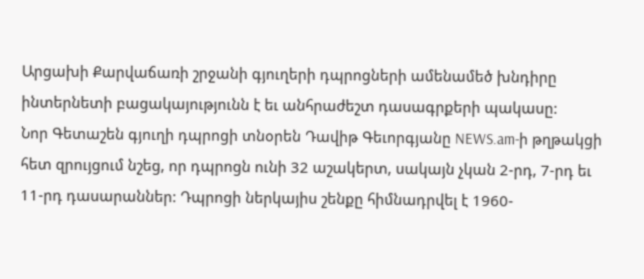Արցախի Քարվաճառի շրջանի գյուղերի դպրոցների ամենամեծ խնդիրը ինտերնետի բացակայությունն է եւ անհրաժեշտ դասագրքերի պակասը:
Նոր Գետաշեն գյուղի դպրոցի տնօրեն Դավիթ Գեւորգյանը NEWS.am-ի թղթակցի հետ զրույցում նշեց, որ դպրոցն ունի 32 աշակերտ, սակայն չկան 2-րդ, 7-րդ եւ 11-րդ դասարաններ: Դպրոցի ներկայիս շենքը հիմնադրվել է 1960-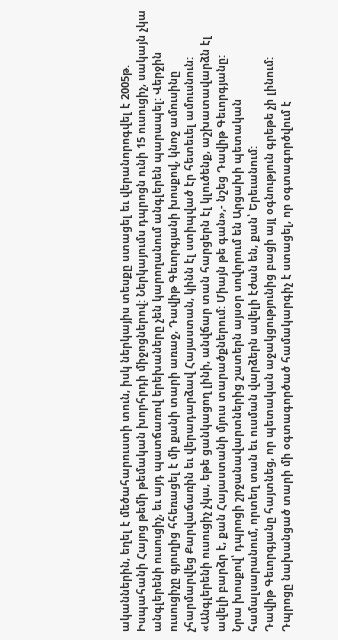ականներին, եղել է մեծահարուստի տուն, իսկ ներկայիս տեսքը ստացել եւ վերանորոգվել է 2005թ. Իսպահանի Հայոց թեմի թեմական խորհրդի միջոցներով: Ներկայումս դպրոցն ունի 15 ուսուցիչ, սակայն չկա անգլերենի ուսուցիչ, եւ այդ պատճառով երեխաները չեն կարողանում անգլերեն պարապել: Վերջին ուսուցիչը գյուղից հհեռացել է մի քանի տարի առաջ, Դավիթ Գեւորգյանի խոսքով, կնոջ ամուսինը չհարմարվեց Քարվաճառին եւ վերադարձավ Հայաստան, կինն էլ ստիպված էր հետեւել ամուսնուն: «Անգլերենի ուսուցիչ չկա, եթե ցանկացող լինի, անվճար տան հարցերն էլ կլուծենք, աշխատավարձն էլ ավելի բարձր է, քան Հայաստանի մյուս տարածքներում: Միայն թե գան»,- նշեց Դավիթ Գեւորգյանը:
Նրա խոսքով՝ դպրոցի շրջանավարտներից շատերն այսօր սովորում են Արցախի պետական համալսարանում, որտեղ տան եւ ուսման վարձերն ավելի էժան են, քան՝ Երեւանում:
Դավիթ Գեւորգյանը հայտնեց, որ պետական աջակցությունից բացի այլ օգնություն գրեթե չի լինում: Դպրոցը նախանցած տարի մի օգտագործած համակարգիչ է ստացել, որ օգտագործվում է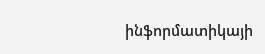ինֆորմատիկայի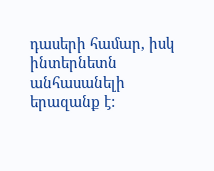դասերի համար, իսկ ինտերնետն անհասանելի երազանք է: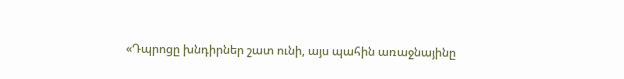«Դպրոցը խնդիրներ շատ ունի, այս պահին առաջնայինը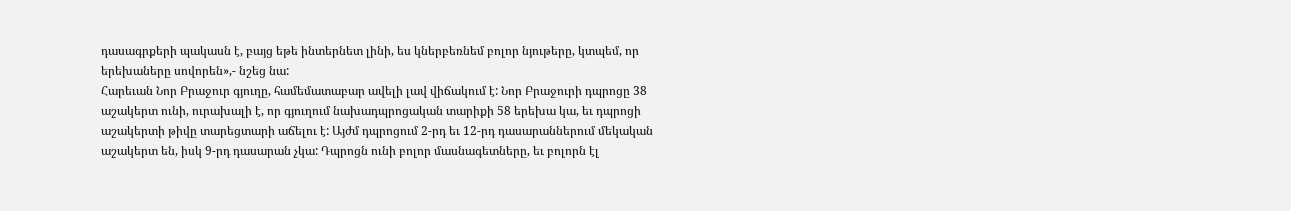դասագրքերի պակասն է, բայց եթե ինտերնետ լինի, ես կներբեռնեմ բոլոր նյութերը, կտպեմ, որ երեխաները սովորեն»,- նշեց նա:
Հարեւան Նոր Բրաջուր գյուղը, համեմատաբար ավելի լավ վիճակում է: Նոր Բրաջուրի դպրոցը 38 աշակերտ ունի, ուրախալի է, որ գյուղում նախադպրոցական տարիքի 58 երեխա կա, եւ դպրոցի աշակերտի թիվը տարեցտարի աճելու է: Այժմ դպրոցում 2-րդ եւ 12-րդ դասարաններում մեկական աշակերտ են, իսկ 9-րդ դասարան չկա: Դպրոցն ունի բոլոր մասնագետները, եւ բոլորն էլ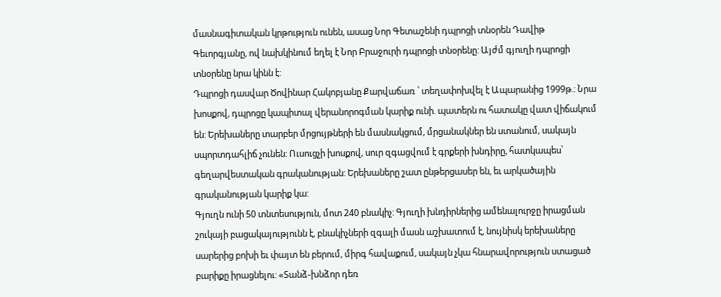մասնագիտական կրթություն ունեն, ասաց Նոր Գետաշենի դպրոցի տնօրեն Դավիթ Գեւորգյանը, ով նախկինում եղել է Նոր Բրաջուրի դպրոցի տնօրենը: Այժմ գյուղի դպրոցի տնօրենը նրա կինն է:
Դպրոցի դասվար Ծովինար Հակոբյանը Քարվաճառ ՝ տեղափոխվել է Ապարանից 1999թ.: Նրա խոսքով, դպրոցը կապիտալ վերանորոգման կարիք ունի. պատերն ու հատակը վատ վիճակում են: Երեխաները տարբեր մրցույթների են մասնակցում, մրցանակներ են ստանում, սակայն սպորտդահլիճ չունեն: Ուսուցչի խոսքով, սուր զգացվում է գրքերի խնդիրը, հատկապես՝ գեղարվեստական գրականության: Երեխաները շատ ընթերցասեր են, եւ արկածային գրականության կարիք կա:
Գյուղն ունի 50 տնտեսություն, մոտ 240 բնակիչ: Գյուղի խնդիրներից ամենալուրջը իրացման շուկայի բացակայությունն է, բնակիչների զգալի մասն աշխատում է, նույնիսկ երեխաները սարերից բոխի եւ փայտ են բերում, միրգ հավաքում, սակայն չկա հնարավորություն ստացած բարիքը իրացնելու: «Տանձ-խնձոր դեռ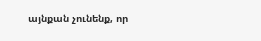այնքան չունենք, որ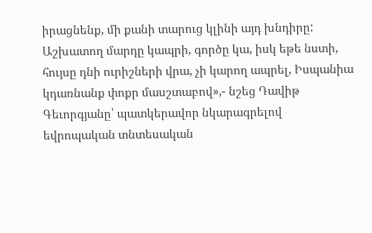իրացնենք, մի քանի տարուց կլինի այդ խնդիրը: Աշխատող մարդը կապրի, գործը կա, իսկ եթե նստի, հույսը դնի ուրիշների վրա, չի կարող ապրել, Իսպանիա կդառնանք փոքր մասշտաբով»,- նշեց Դավիթ Գեւորգյանը՝ պատկերավոր նկարագրելով եվրոպական տնտեսական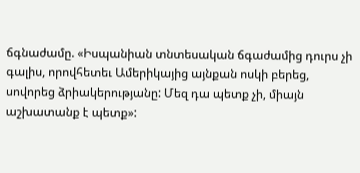ճգնաժամը. «Իսպանիան տնտեսական ճգաժամից դուրս չի գալիս, որովհետեւ Ամերիկայից այնքան ոսկի բերեց, սովորեց ձրիակերությանը: Մեզ դա պետք չի, միայն աշխատանք է պետք»: